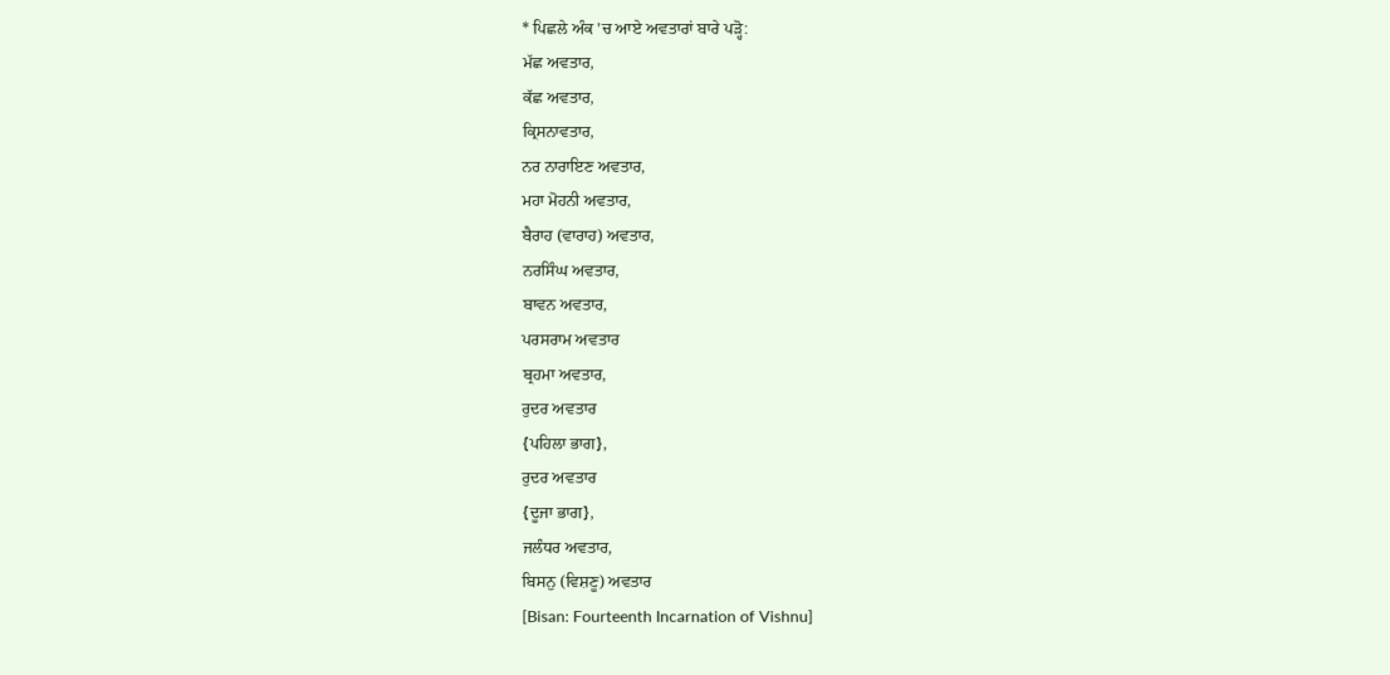* ਪਿਛਲੇ ਅੰਕ 'ਚ ਆਏ ਅਵਤਾਰਾਂ ਬਾਰੇ ਪੜ੍ਹੋ:
ਮੱਛ ਅਵਤਾਰ,
ਕੱਛ ਅਵਤਾਰ,
ਕ੍ਰਿਸਨਾਵਤਾਰ,
ਨਰ ਨਾਰਾਇਣ ਅਵਤਾਰ,
ਮਹਾ ਮੋਹਨੀ ਅਵਤਾਰ,
ਬੈਰਾਹ (ਵਾਰਾਹ) ਅਵਤਾਰ,
ਨਰਸਿੰਘ ਅਵਤਾਰ,
ਬਾਵਨ ਅਵਤਾਰ,
ਪਰਸਰਾਮ ਅਵਤਾਰ
ਬ੍ਰਹਮਾ ਅਵਤਾਰ,
ਰੁਦਰ ਅਵਤਾਰ
{ਪਹਿਲਾ ਭਾਗ},
ਰੁਦਰ ਅਵਤਾਰ
{ਦੂਜਾ ਭਾਗ},
ਜਲੰਧਰ ਅਵਤਾਰ,
ਬਿਸਨੁ (ਵਿਸ਼ਣੂ) ਅਵਤਾਰ
[Bisan: Fourteenth Incarnation of Vishnu]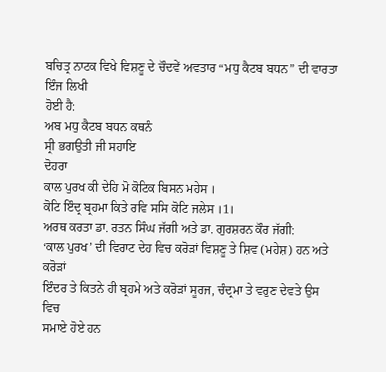ਬਚਿਤ੍ਰ ਨਾਟਕ ਵਿਖੇ ਵਿਸ਼ਣੂ ਦੇ ਚੌਦਵੇਂ ਅਵਤਾਰ “ਮਧੁ ਕੈਟਬ ਬਧਨ” ਦੀ ਵਾਰਤਾ ਇੰਜ ਲਿਖੀ
ਹੋਈ ਹੈ:
ਅਬ ਮਧੁ ਕੈਟਬ ਬਧਨ ਕਥਨੰ
ਸ੍ਰੀ ਭਗਉਤੀ ਜੀ ਸਹਾਇ
ਦੋਹਰਾ
ਕਾਲ ਪੁਰਖ ਕੀ ਦੇਹਿ ਮੋ ਕੋਟਿਕ ਬਿਸਨ ਮਹੇਸ ।
ਕੋਟਿ ਇੰਦ੍ਰ ਬ੍ਰਹਮਾ ਕਿਤੇ ਰਵਿ ਸਸਿ ਕੋਟਿ ਜਲੇਸ ।1।
ਅਰਥ ਕਰਤਾ ਡਾ. ਰਤਨ ਸਿੰਘ ਜੱਗੀ ਅਤੇ ਡਾ. ਗੁਰਸ਼ਰਨ ਕੌਰ ਜੱਗੀ:
‘ਕਾਲ ਪੁਰਖ’ ਦੀ ਵਿਰਾਟ ਦੇਹ ਵਿਚ ਕਰੋੜਾਂ ਵਿਸ਼ਣੂ ਤੇ ਸ਼ਿਵ (ਮਹੇਸ਼) ਹਨ ਅਤੇ ਕਰੋੜਾਂ
ਇੰਦਰ ਤੇ ਕਿਤਨੇ ਹੀ ਬ੍ਰਹਮੇ ਅਤੇ ਕਰੋੜਾਂ ਸੂਰਜ, ਚੰਦ੍ਰਮਾ ਤੇ ਵਰੁਣ ਦੇਵਤੇ ਉਸ ਵਿਚ
ਸਮਾਏ ਹੋਏ ਹਨ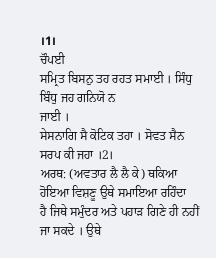।1।
ਚੌਪਈ
ਸਮ੍ਰਿਤ ਬਿਸਨੁ ਤਹ ਰਹਤ ਸਮਾਈ । ਸਿੰਧੁ ਬਿੰਧੁ ਜਹ ਗਨਿਯੋ ਨ
ਜਾਈ ।
ਸੇਸਨਾਗਿ ਸੈ ਕੋਟਿਕ ਤਹਾ । ਸੋਵਤ ਸੈਨ ਸਰਪ ਕੀ ਜਹਾ ।2।
ਅਰਥ: (ਅਵਤਾਰ ਲੈ ਲੈ ਕੇ) ਥਕਿਆ ਹੋਇਆ ਵਿਸ਼ਣੂ ਉਥੇ ਸਮਾਇਆ ਰਹਿੰਦਾ
ਹੈ ਜਿਥੇ ਸਮੁੰਦਰ ਅਤੇ ਪਹਾੜ ਗਿਣੇ ਹੀ ਨਹੀਂ ਜਾ ਸਕਦੇ । ਉਥੇ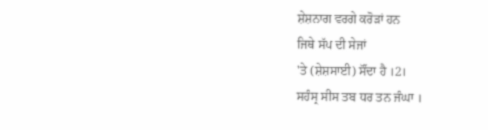ਸ਼ੇਸ਼ਨਾਗ ਵਰਗੇ ਕਰੋੜਾਂ ਹਨ
ਜਿਥੇ ਸੱਪ ਦੀ ਸੇਜਾਂ
'ਤੇ (ਸ਼ੇਸ਼ਸਾਈ) ਸੌਂਦਾ ਹੈ ।2।
ਸਹੰਸ੍ਰ ਸੀਸ ਤਬ ਧਰ ਤਨ ਜੰਘਾ ।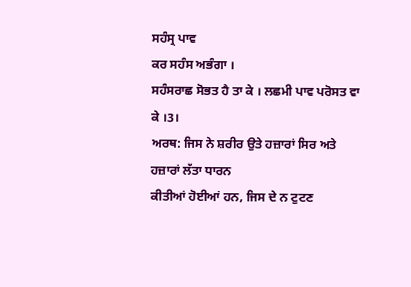ਸਹੰਸ੍ਰ ਪਾਵ
ਕਰ ਸਹੰਸ ਅਭੰਗਾ ।
ਸਹੰਸਰਾਛ ਸੋਭਤ ਹੈ ਤਾ ਕੇ । ਲਛਮੀ ਪਾਵ ਪਰੋਸਤ ਵਾ ਕੇ ।3।
ਅਰਥ: ਜਿਸ ਨੇ ਸ਼ਰੀਰ ਉਤੇ ਹਜ਼ਾਰਾਂ ਸਿਰ ਅਤੇ ਹਜ਼ਾਰਾਂ ਲੱਤਾ ਧਾਰਨ
ਕੀਤੀਆਂ ਹੋਈਆਂ ਹਨ, ਜਿਸ ਦੇ ਨ ਟੁਟਣ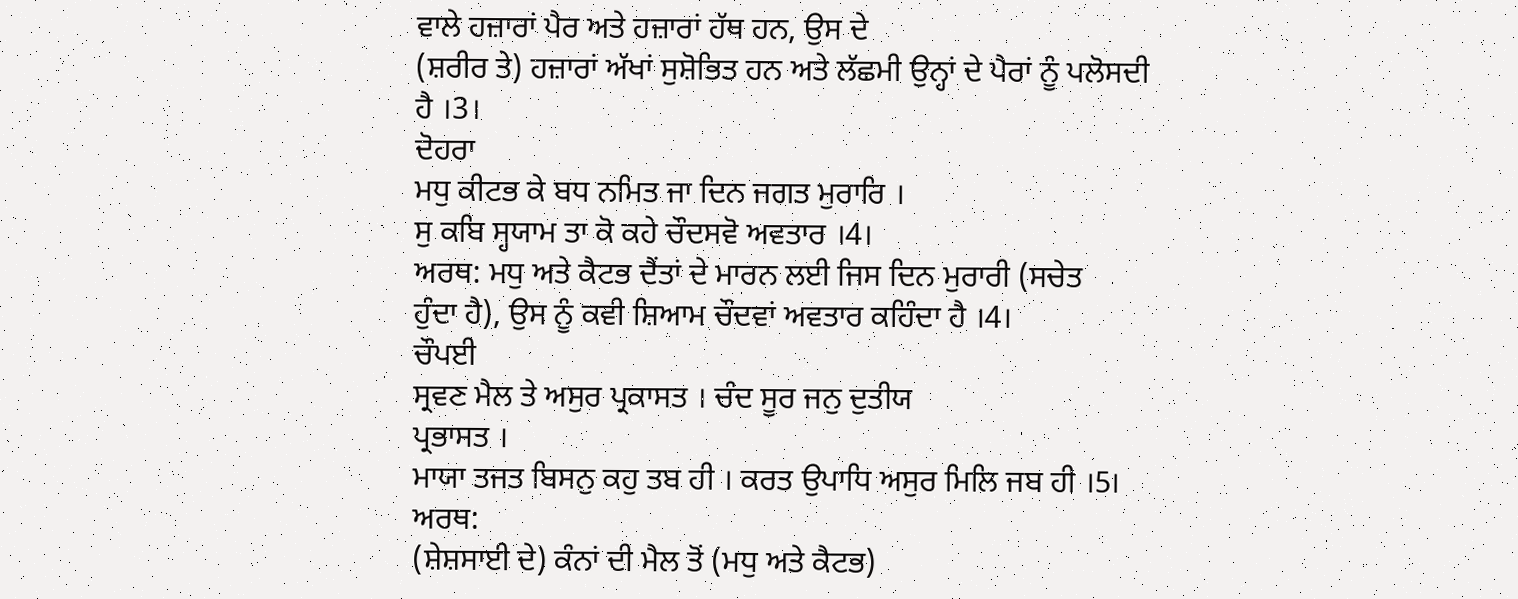ਵਾਲੇ ਹਜ਼ਾਰਾਂ ਪੈਰ ਅਤੇ ਹਜ਼ਾਰਾਂ ਹੱਥ ਹਨ, ਉਸ ਦੇ
(ਸ਼ਰੀਰ ਤੇ) ਹਜ਼ਾਰਾਂ ਅੱਖਾਂ ਸੁਸ਼ੋਭਿਤ ਹਨ ਅਤੇ ਲੱਛਮੀ ਉਨ੍ਹਾਂ ਦੇ ਪੈਰਾਂ ਨੂੰ ਪਲੋਸਦੀ
ਹੈ ।3।
ਦੋਹਰਾ
ਮਧੁ ਕੀਟਭ ਕੇ ਬਧ ਨਮਿਤ ਜਾ ਦਿਨ ਜਗਤ ਮੁਰਾਰਿ ।
ਸੁ ਕਬਿ ਸ੍ਹਯਾਮ ਤਾ ਕੋ ਕਹੇ ਚੌਦਸਵੋ ਅਵਤਾਰ ।4।
ਅਰਥ: ਮਧੁ ਅਤੇ ਕੈਟਭ ਦੈਂਤਾਂ ਦੇ ਮਾਰਨ ਲਈ ਜਿਸ ਦਿਨ ਮੁਰਾਰੀ (ਸਚੇਤ
ਹੁੰਦਾ ਹੈ), ਉਸ ਨੂੰ ਕਵੀ ਸ਼ਿਆਮ ਚੌਦਵਾਂ ਅਵਤਾਰ ਕਹਿੰਦਾ ਹੈ ।4।
ਚੌਪਈ
ਸ੍ਰਵਣ ਮੈਲ ਤੇ ਅਸੁਰ ਪ੍ਰਕਾਸਤ । ਚੰਦ ਸੂਰ ਜਨੁ ਦੁਤੀਯ
ਪ੍ਰਭਾਸਤ ।
ਮਾਯਾ ਤਜਤ ਬਿਸਨੁ ਕਹੁ ਤਬ ਹੀ । ਕਰਤ ਉਪਾਧਿ ਅਸੁਰ ਮਿਲਿ ਜਬ ਹੀ ।5।
ਅਰਥ:
(ਸ਼ੇਸ਼ਸਾਈ ਦੇ) ਕੰਨਾਂ ਦੀ ਮੈਲ ਤੋਂ (ਮਧੁ ਅਤੇ ਕੈਟਭ)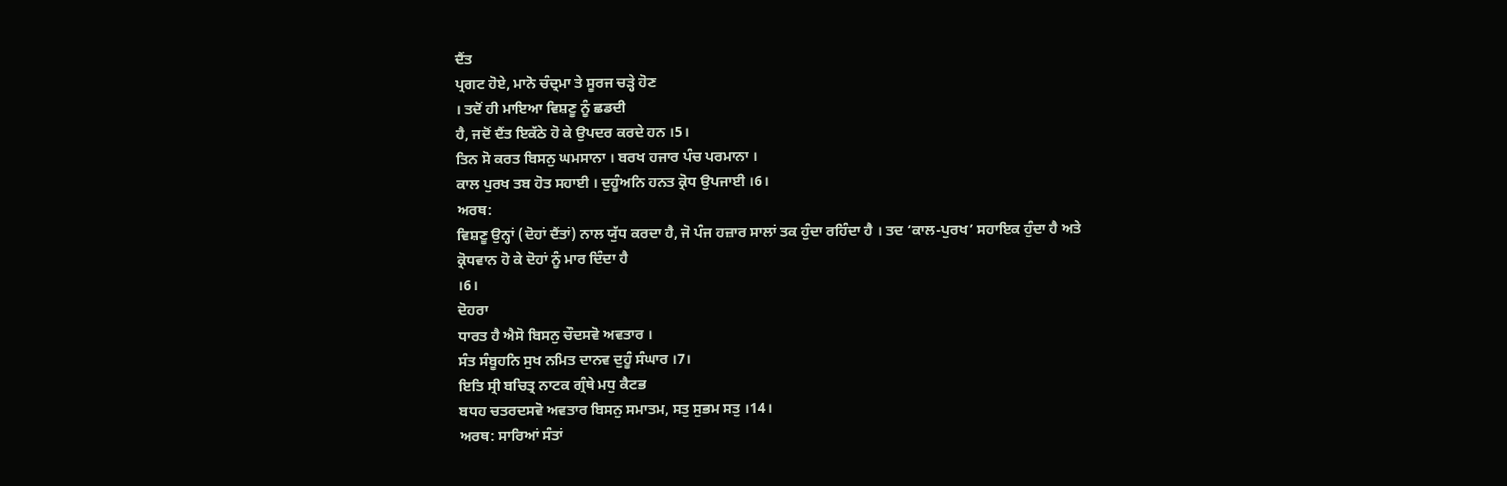ਦੈਂਤ
ਪ੍ਰਗਟ ਹੋਏ, ਮਾਨੋ ਚੰਦ੍ਰਮਾ ਤੇ ਸੂਰਜ ਚੜ੍ਹੇ ਹੋਣ
। ਤਦੋਂ ਹੀ ਮਾਇਆ ਵਿਸ਼ਣੂ ਨੂੰ ਛਡਦੀ
ਹੈ, ਜਦੋਂ ਦੈਂਤ ਇਕੱਠੇ ਹੋ ਕੇ ਉਪਦਰ ਕਰਦੇ ਹਨ ।5।
ਤਿਨ ਸੋ ਕਰਤ ਬਿਸਨੁ ਘਮਸਾਨਾ । ਬਰਖ ਹਜਾਰ ਪੰਚ ਪਰਮਾਨਾ ।
ਕਾਲ ਪੁਰਖ ਤਬ ਹੋਤ ਸਹਾਈ । ਦੁਹੂੰਅਨਿ ਹਨਤ ਕ੍ਰੋਧ ਉਪਜਾਈ ।6।
ਅਰਥ:
ਵਿਸ਼ਣੂ ਉਨ੍ਹਾਂ (ਦੋਹਾਂ ਦੈਂਤਾਂ) ਨਾਲ ਯੁੱਧ ਕਰਦਾ ਹੈ, ਜੋ ਪੰਜ ਹਜ਼ਾਰ ਸਾਲਾਂ ਤਕ ਹੁੰਦਾ ਰਹਿੰਦਾ ਹੈ । ਤਦ ‘ਕਾਲ-ਪੁਰਖ’ ਸਹਾਇਕ ਹੁੰਦਾ ਹੈ ਅਤੇ
ਕ੍ਰੋਧਵਾਨ ਹੋ ਕੇ ਦੋਹਾਂ ਨੂੰ ਮਾਰ ਦਿੰਦਾ ਹੈ
।6।
ਦੋਹਰਾ
ਧਾਰਤ ਹੈ ਐਸੋ ਬਿਸਨੁ ਚੌਦਸਵੋ ਅਵਤਾਰ ।
ਸੰਤ ਸੰਬੂਹਨਿ ਸੁਖ ਨਮਿਤ ਦਾਨਵ ਦੁਹੂੰ ਸੰਘਾਰ ।7।
ਇਤਿ ਸ੍ਰੀ ਬਚਿਤ੍ਰ ਨਾਟਕ ਗ੍ਰੰਥੇ ਮਧੁ ਕੈਟਭ
ਬਧਹ ਚਤਰਦਸਵੋ ਅਵਤਾਰ ਬਿਸਨੁ ਸਮਾਤਮ, ਸਤੁ ਸੁਭਮ ਸਤੁ ।14।
ਅਰਥ: ਸਾਰਿਆਂ ਸੰਤਾਂ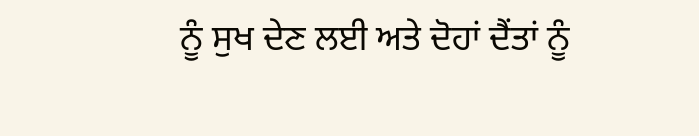ਨੂੰ ਸੁਖ ਦੇਣ ਲਈ ਅਤੇ ਦੋਹਾਂ ਦੈਂਤਾਂ ਨੂੰ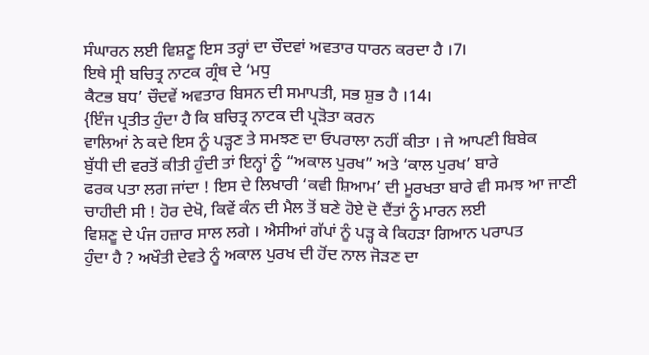ਸੰਘਾਰਨ ਲਈ ਵਿਸ਼ਣੂ ਇਸ ਤਰ੍ਹਾਂ ਦਾ ਚੌਦਵਾਂ ਅਵਤਾਰ ਧਾਰਨ ਕਰਦਾ ਹੈ ।7।
ਇਥੇ ਸ੍ਰੀ ਬਚਿਤ੍ਰ ਨਾਟਕ ਗ੍ਰੰਥ ਦੇ ‘ਮਧੁ
ਕੈਟਭ ਬਧ’ ਚੌਦਵੇਂ ਅਵਤਾਰ ਬਿਸਨ ਦੀ ਸਮਾਪਤੀ, ਸਭ ਸ਼ੁਭ ਹੈ ।14।
{ਇੰਜ ਪ੍ਰਤੀਤ ਹੁੰਦਾ ਹੈ ਕਿ ਬਚਿਤ੍ਰ ਨਾਟਕ ਦੀ ਪ੍ਰੜੋਤਾ ਕਰਨ
ਵਾਲਿਆਂ ਨੇ ਕਦੇ ਇਸ ਨੂੰ ਪੜ੍ਹਣ ਤੇ ਸਮਝਣ ਦਾ ਓਪਰਾਲਾ ਨਹੀਂ ਕੀਤਾ । ਜੇ ਆਪਣੀ ਬਿਬੇਕ
ਬੁੱਧੀ ਦੀ ਵਰਤੋਂ ਕੀਤੀ ਹੁੰਦੀ ਤਾਂ ਇਨ੍ਹਾਂ ਨੂੰ “ਅਕਾਲ ਪੁਰਖ” ਅਤੇ ‘ਕਾਲ ਪੁਰਖ’ ਬਾਰੇ
ਫਰਕ ਪਤਾ ਲਗ ਜਾਂਦਾ ! ਇਸ ਦੇ ਲਿਖਾਰੀ ‘ਕਵੀ ਸ਼ਿਆਮ’ ਦੀ ਮੂਰਖਤਾ ਬਾਰੇ ਵੀ ਸਮਝ ਆ ਜਾਣੀ
ਚਾਹੀਦੀ ਸੀ ! ਹੋਰ ਦੇਖੋ, ਕਿਵੇਂ ਕੰਨ ਦੀ ਮੈਲ ਤੋਂ ਬਣੇ ਹੋਏ ਦੋ ਦੈਂਤਾਂ ਨੂੰ ਮਾਰਨ ਲਈ
ਵਿਸ਼ਣੂ ਦੇ ਪੰਜ ਹਜ਼ਾਰ ਸਾਲ ਲਗੇ । ਐਸੀਆਂ ਗੱਪਾਂ ਨੂੰ ਪੜ੍ਹ ਕੇ ਕਿਹੜਾ ਗਿਆਨ ਪਰਾਪਤ
ਹੁੰਦਾ ਹੈ ? ਅਖੌਤੀ ਦੇਵਤੇ ਨੂੰ ਅਕਾਲ ਪੁਰਖ ਦੀ ਹੋਂਦ ਨਾਲ ਜੋੜਣ ਦਾ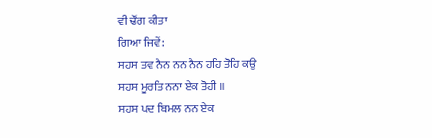ਵੀ ਢੌਂਗ ਕੀਤਾ
ਗਿਆ ਜਿਵੇਂ:
ਸਹਸ ਤਵ ਨੈਨ ਨਨ ਨੈਨ ਹਹਿ ਤੋਹਿ ਕਉ
ਸਹਸ ਮੂਰਤਿ ਨਨਾ ਏਕ ਤੋਹੀ ॥
ਸਹਸ ਪਦ ਬਿਮਲ ਨਨ ਏਕ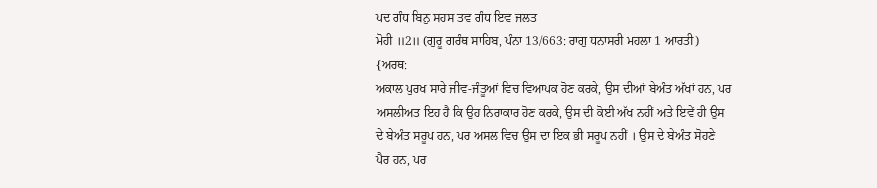ਪਦ ਗੰਧ ਬਿਨੁ ਸਹਸ ਤਵ ਗੰਧ ਇਵ ਜਲਤ
ਮੋਹੀ ॥2॥ (ਗੁਰੂ ਗਰੰਥ ਸਾਹਿਬ, ਪੰਨਾ 13/663: ਰਾਗੁ ਧਨਾਸਰੀ ਮਹਲਾ 1 ਆਰਤੀ)
{ਅਰਥ:
ਅਕਾਲ ਪੁਰਖ ਸਾਰੇ ਜੀਵ-ਜੰਤੂਆਂ ਵਿਚ ਵਿਆਪਕ ਹੋਣ ਕਰਕੇ, ਉਸ ਦੀਆਂ ਬੇਅੰਤ ਅੱਖਾਂ ਹਨ, ਪਰ
ਅਸਲੀਅਤ ਇਹ ਹੈ ਕਿ ਉਹ ਨਿਰਾਕਾਰ ਹੋਣ ਕਰਕੇ, ਉਸ ਦੀ ਕੋਈ ਅੱਖ ਨਹੀਂ ਅਤੇ ਇਵੇਂ ਹੀ ਉਸ
ਦੇ ਬੇਅੰਤ ਸਰੂਪ ਹਨ, ਪਰ ਅਸਲ ਵਿਚ ਉਸ ਦਾ ਇਕ ਭੀ ਸਰੂਪ ਨਹੀਂ । ਉਸ ਦੇ ਬੇਅੰਤ ਸੋਹਣੇ
ਪੈਰ ਹਨ, ਪਰ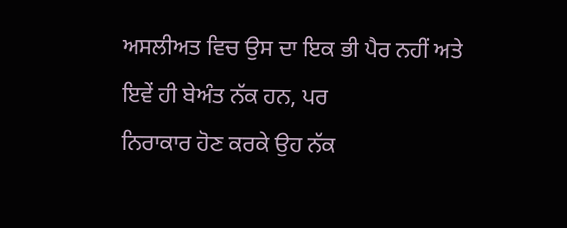ਅਸਲੀਅਤ ਵਿਚ ਉਸ ਦਾ ਇਕ ਭੀ ਪੈਰ ਨਹੀਂ ਅਤੇ ਇਵੇਂ ਹੀ ਬੇਅੰਤ ਨੱਕ ਹਨ, ਪਰ
ਨਿਰਾਕਾਰ ਹੋਣ ਕਰਕੇ ਉਹ ਨੱਕ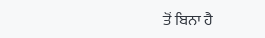ਤੋਂ ਬਿਨਾ ਹੈ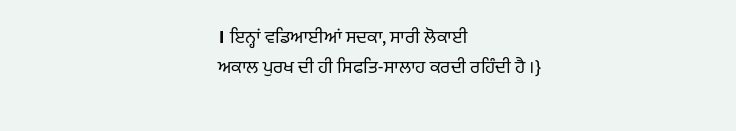। ਇਨ੍ਹਾਂ ਵਡਿਆਈਆਂ ਸਦਕਾ, ਸਾਰੀ ਲੋਕਾਈ
ਅਕਾਲ ਪੁਰਖ ਦੀ ਹੀ ਸਿਫਤਿ-ਸਾਲਾਹ ਕਰਦੀ ਰਹਿੰਦੀ ਹੈ ।}